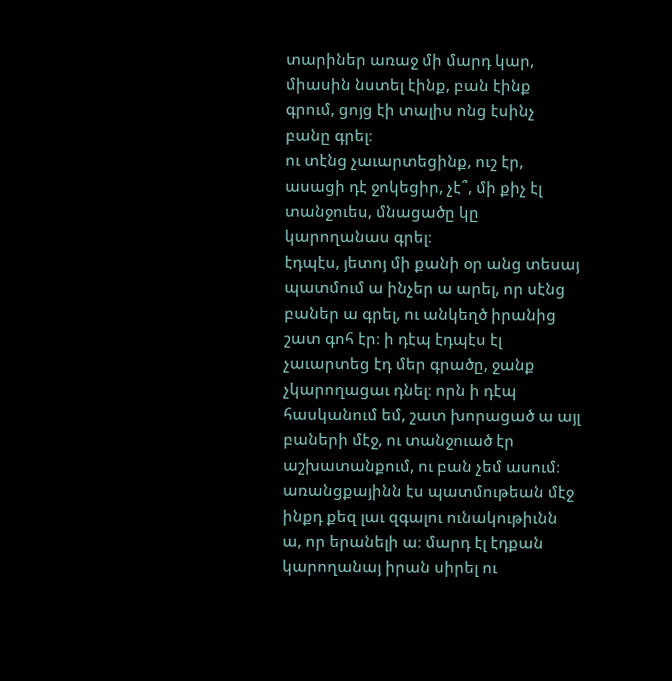տարիներ առաջ մի մարդ կար, միասին նստել էինք, բան էինք գրում, ցոյց էի տալիս ոնց էսինչ բանը գրել։
ու տէնց չաւարտեցինք, ուշ էր, ասացի դէ ջոկեցիր, չէ՞, մի քիչ էլ տանջուես, մնացածը կը կարողանաս գրել։
էդպէս, յետոյ մի քանի օր անց տեսայ պատմում ա ինչեր ա արել, որ սէնց բաներ ա գրել, ու անկեղծ իրանից շատ գոհ էր։ ի դէպ էդպէս էլ չաւարտեց էդ մեր գրածը, ջանք չկարողացաւ դնել։ որն ի դէպ հասկանում եմ, շատ խորացած ա այլ բաների մէջ, ու տանջուած էր աշխատանքում, ու բան չեմ ասում։
առանցքայինն էս պատմութեան մէջ ինքդ քեզ լաւ զգալու ունակութիւնն ա, որ երանելի ա։ մարդ էլ էդքան կարողանայ իրան սիրել ու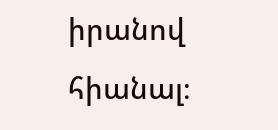իրանով հիանալ։